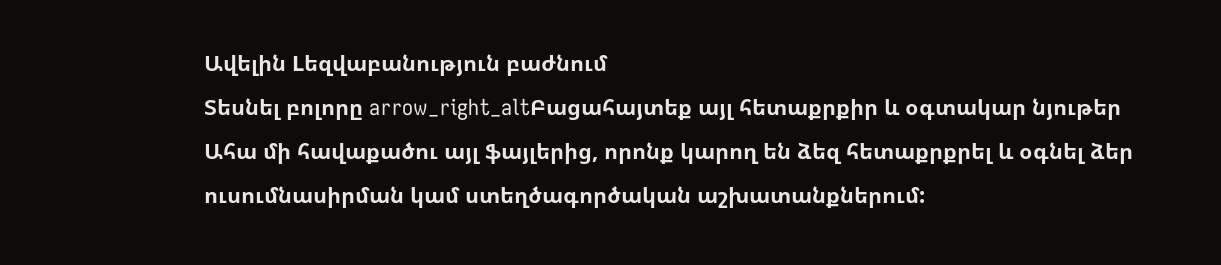Ավելին Lեզվաբանություն բաժնում
Տեսնել բոլորը arrow_right_altԲացահայտեք այլ հետաքրքիր և օգտակար նյութեր
Ահա մի հավաքածու այլ ֆայլերից, որոնք կարող են ձեզ հետաքրքրել և օգնել ձեր ուսումնասիրման կամ ստեղծագործական աշխատանքներում: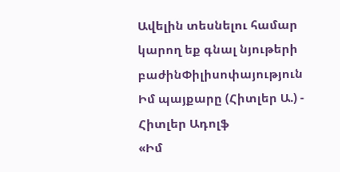Ավելին տեսնելու համար կարող եք գնալ նյութերի բաժինՓիլիսոփայություն
Իմ պայքարը (Հիտլեր Ա.) - Հիտլեր Ադոլֆ
«Իմ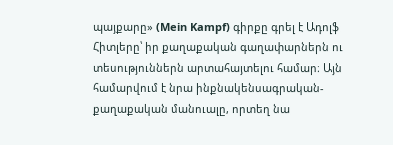պայքարը» (Mein Kampf) գիրքը գրել է Ադոլֆ Հիտլերը՝ իր քաղաքական գաղափարներն ու տեսություններն արտահայտելու համար։ Այն համարվում է նրա ինքնակենսագրական-քաղաքական մանուալը, որտեղ նա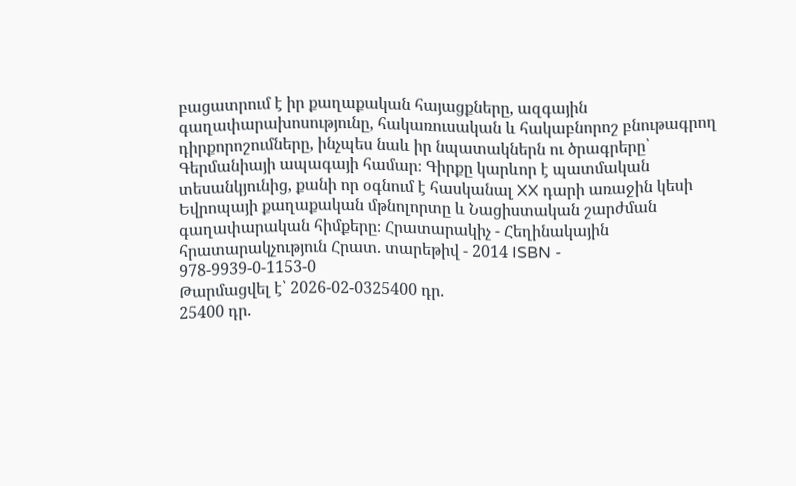բացատրում է իր քաղաքական հայացքները, ազգային գաղափարախոսությունը, հակառուսական և հակաբնորոշ բնութագրող դիրքորոշումները, ինչպես նաև իր նպատակներն ու ծրագրերը՝ Գերմանիայի ապագայի համար։ Գիրքը կարևոր է պատմական տեսանկյունից, քանի որ օգնում է հասկանալ XX դարի առաջին կեսի Եվրոպայի քաղաքական մթնոլորտը և Նացիստական շարժման գաղափարական հիմքերը։ Հրատարակիչ - Հեղինակային հրատարակչություն Հրատ. տարեթիվ - 2014 ISBN - 978-9939-0-1153-0
Թարմացվել է՝ 2026-02-0325400 դր.
25400 դր.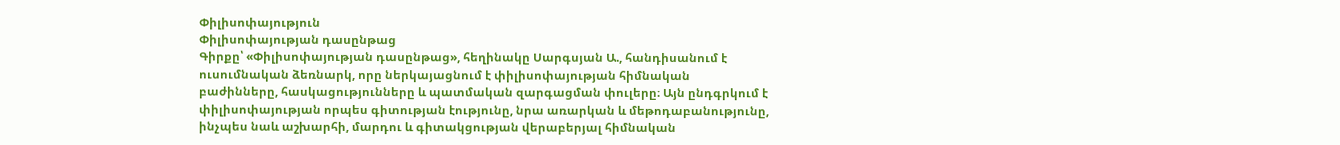Փիլիսոփայություն
Փիլիսոփայության դասընթաց
Գիրքը՝ «Փիլիսոփայության դասընթաց», հեղինակը Սարգսյան Ա., հանդիսանում է ուսումնական ձեռնարկ, որը ներկայացնում է փիլիսոփայության հիմնական բաժինները, հասկացությունները և պատմական զարգացման փուլերը։ Այն ընդգրկում է փիլիսոփայության որպես գիտության էությունը, նրա առարկան և մեթոդաբանությունը, ինչպես նաև աշխարհի, մարդու և գիտակցության վերաբերյալ հիմնական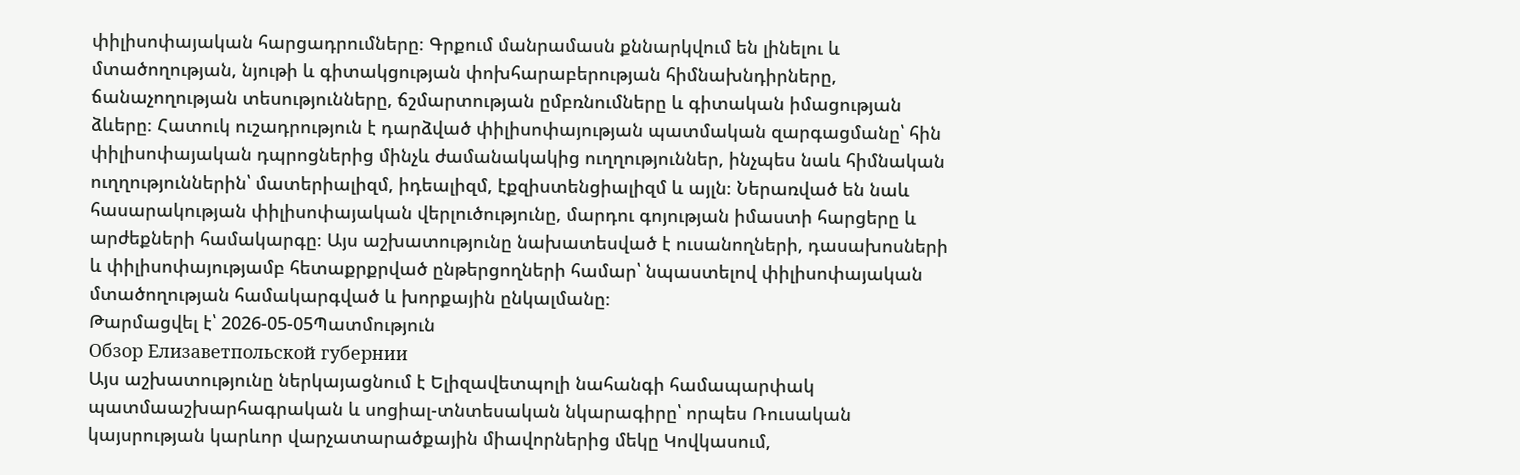փիլիսոփայական հարցադրումները։ Գրքում մանրամասն քննարկվում են լինելու և մտածողության, նյութի և գիտակցության փոխհարաբերության հիմնախնդիրները, ճանաչողության տեսությունները, ճշմարտության ըմբռնումները և գիտական իմացության ձևերը։ Հատուկ ուշադրություն է դարձված փիլիսոփայության պատմական զարգացմանը՝ հին փիլիսոփայական դպրոցներից մինչև ժամանակակից ուղղություններ, ինչպես նաև հիմնական ուղղություններին՝ մատերիալիզմ, իդեալիզմ, էքզիստենցիալիզմ և այլն։ Ներառված են նաև հասարակության փիլիսոփայական վերլուծությունը, մարդու գոյության իմաստի հարցերը և արժեքների համակարգը։ Այս աշխատությունը նախատեսված է ուսանողների, դասախոսների և փիլիսոփայությամբ հետաքրքրված ընթերցողների համար՝ նպաստելով փիլիսոփայական մտածողության համակարգված և խորքային ընկալմանը։
Թարմացվել է՝ 2026-05-05Պատմություն
Обзор Елизаветпольской губернии
Այս աշխատությունը ներկայացնում է Ելիզավետպոլի նահանգի համապարփակ պատմաաշխարհագրական և սոցիալ-տնտեսական նկարագիրը՝ որպես Ռուսական կայսրության կարևոր վարչատարածքային միավորներից մեկը Կովկասում,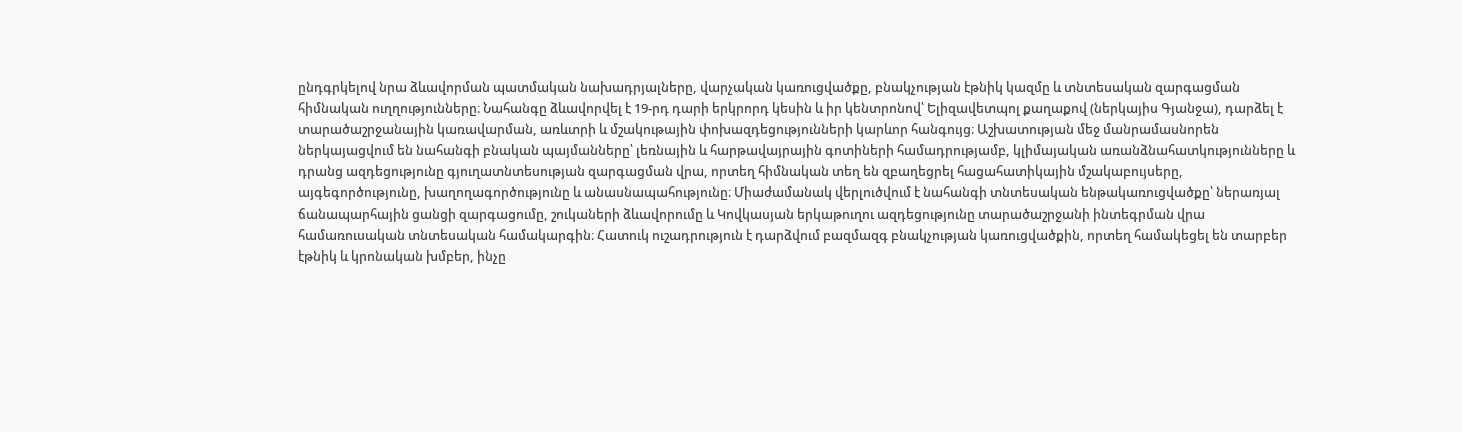ընդգրկելով նրա ձևավորման պատմական նախադրյալները, վարչական կառուցվածքը, բնակչության էթնիկ կազմը և տնտեսական զարգացման հիմնական ուղղությունները։ Նահանգը ձևավորվել է 19-րդ դարի երկրորդ կեսին և իր կենտրոնով՝ Ելիզավետպոլ քաղաքով (ներկայիս Գյանջա), դարձել է տարածաշրջանային կառավարման, առևտրի և մշակութային փոխազդեցությունների կարևոր հանգույց։ Աշխատության մեջ մանրամասնորեն ներկայացվում են նահանգի բնական պայմանները՝ լեռնային և հարթավայրային գոտիների համադրությամբ, կլիմայական առանձնահատկությունները և դրանց ազդեցությունը գյուղատնտեսության զարգացման վրա, որտեղ հիմնական տեղ են զբաղեցրել հացահատիկային մշակաբույսերը, այգեգործությունը, խաղողագործությունը և անասնապահությունը։ Միաժամանակ վերլուծվում է նահանգի տնտեսական ենթակառուցվածքը՝ ներառյալ ճանապարհային ցանցի զարգացումը, շուկաների ձևավորումը և Կովկասյան երկաթուղու ազդեցությունը տարածաշրջանի ինտեգրման վրա համառուսական տնտեսական համակարգին։ Հատուկ ուշադրություն է դարձվում բազմազգ բնակչության կառուցվածքին, որտեղ համակեցել են տարբեր էթնիկ և կրոնական խմբեր, ինչը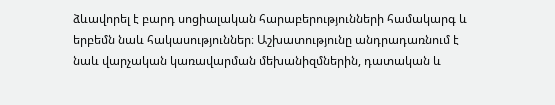ձևավորել է բարդ սոցիալական հարաբերությունների համակարգ և երբեմն նաև հակասություններ։ Աշխատությունը անդրադառնում է նաև վարչական կառավարման մեխանիզմներին, դատական և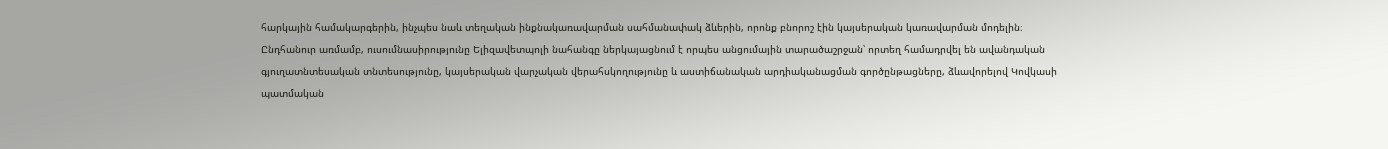հարկային համակարգերին, ինչպես նաև տեղական ինքնակառավարման սահմանափակ ձևերին, որոնք բնորոշ էին կայսերական կառավարման մոդելին։ Ընդհանուր առմամբ, ուսումնասիրությունը Ելիզավետպոլի նահանգը ներկայացնում է որպես անցումային տարածաշրջան՝ որտեղ համադրվել են ավանդական գյուղատնտեսական տնտեսությունը, կայսերական վարչական վերահսկողությունը և աստիճանական արդիականացման գործընթացները, ձևավորելով Կովկասի պատմական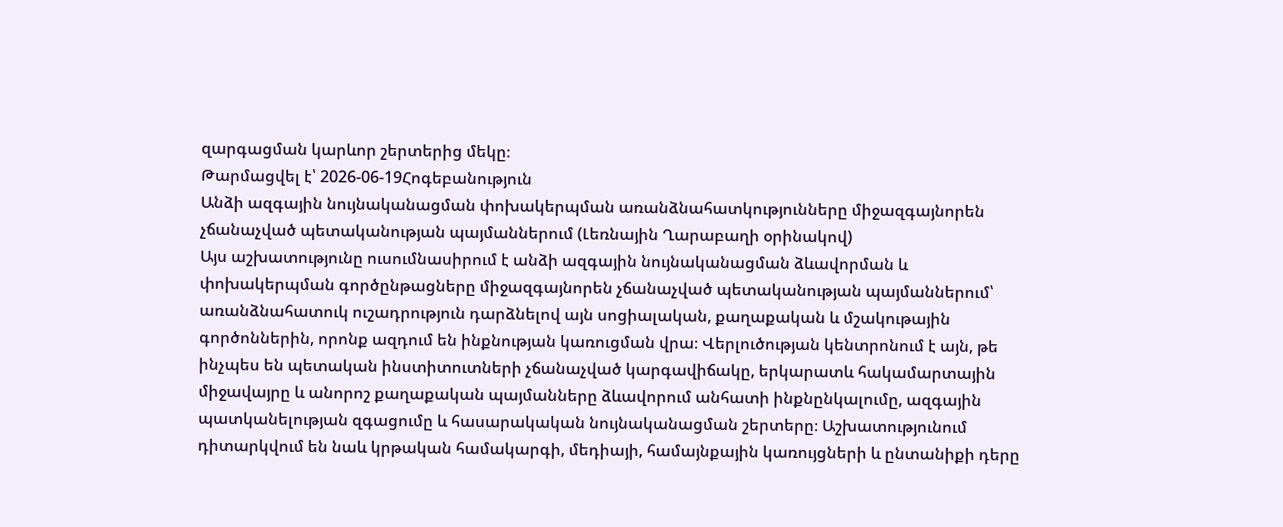զարգացման կարևոր շերտերից մեկը։
Թարմացվել է՝ 2026-06-19Հոգեբանություն
Անձի ազգային նույնականացման փոխակերպման առանձնահատկությունները միջազգայնորեն չճանաչված պետականության պայմաններում (Լեռնային Ղարաբաղի օրինակով)
Այս աշխատությունը ուսումնասիրում է անձի ազգային նույնականացման ձևավորման և փոխակերպման գործընթացները միջազգայնորեն չճանաչված պետականության պայմաններում՝ առանձնահատուկ ուշադրություն դարձնելով այն սոցիալական, քաղաքական և մշակութային գործոններին, որոնք ազդում են ինքնության կառուցման վրա։ Վերլուծության կենտրոնում է այն, թե ինչպես են պետական ինստիտուտների չճանաչված կարգավիճակը, երկարատև հակամարտային միջավայրը և անորոշ քաղաքական պայմանները ձևավորում անհատի ինքնընկալումը, ազգային պատկանելության զգացումը և հասարակական նույնականացման շերտերը։ Աշխատությունում դիտարկվում են նաև կրթական համակարգի, մեդիայի, համայնքային կառույցների և ընտանիքի դերը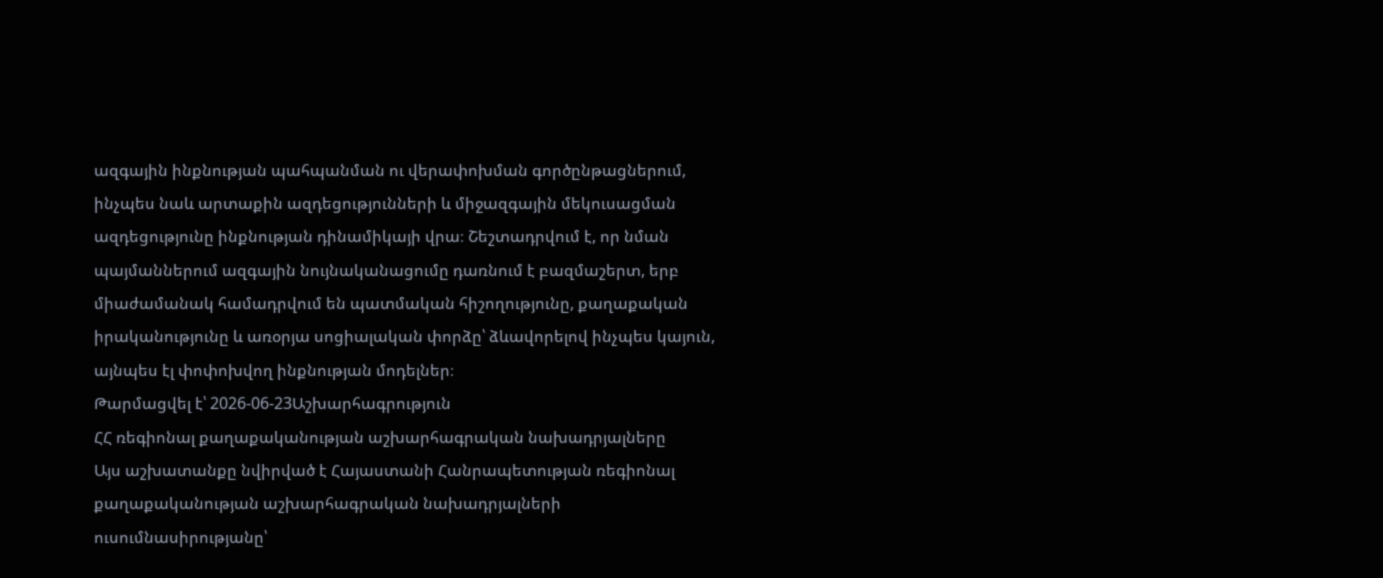ազգային ինքնության պահպանման ու վերափոխման գործընթացներում, ինչպես նաև արտաքին ազդեցությունների և միջազգային մեկուսացման ազդեցությունը ինքնության դինամիկայի վրա։ Շեշտադրվում է, որ նման պայմաններում ազգային նույնականացումը դառնում է բազմաշերտ, երբ միաժամանակ համադրվում են պատմական հիշողությունը, քաղաքական իրականությունը և առօրյա սոցիալական փորձը՝ ձևավորելով ինչպես կայուն, այնպես էլ փոփոխվող ինքնության մոդելներ։
Թարմացվել է՝ 2026-06-23Աշխարհագրություն
ՀՀ ռեգիոնալ քաղաքականության աշխարհագրական նախադրյալները
Այս աշխատանքը նվիրված է Հայաստանի Հանրապետության ռեգիոնալ քաղաքականության աշխարհագրական նախադրյալների ուսումնասիրությանը՝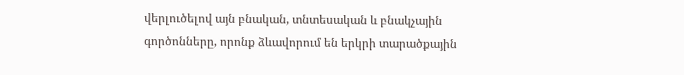վերլուծելով այն բնական, տնտեսական և բնակչային գործոնները, որոնք ձևավորում են երկրի տարածքային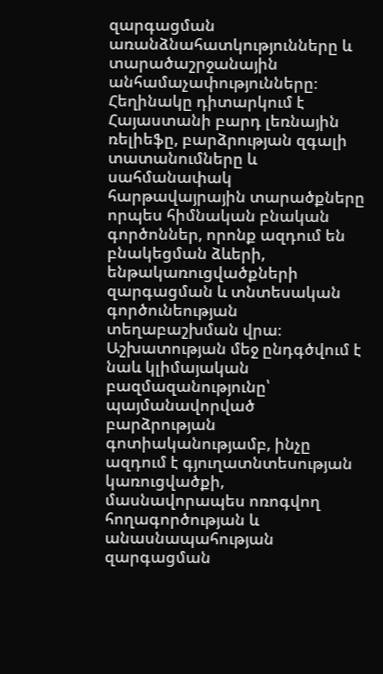զարգացման առանձնահատկությունները և տարածաշրջանային անհամաչափությունները։ Հեղինակը դիտարկում է Հայաստանի բարդ լեռնային ռելիեֆը, բարձրության զգալի տատանումները և սահմանափակ հարթավայրային տարածքները որպես հիմնական բնական գործոններ, որոնք ազդում են բնակեցման ձևերի, ենթակառուցվածքների զարգացման և տնտեսական գործունեության տեղաբաշխման վրա։ Աշխատության մեջ ընդգծվում է նաև կլիմայական բազմազանությունը՝ պայմանավորված բարձրության գոտիականությամբ, ինչը ազդում է գյուղատնտեսության կառուցվածքի, մասնավորապես ոռոգվող հողագործության և անասնապահության զարգացման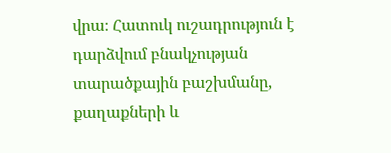վրա։ Հատուկ ուշադրություն է դարձվում բնակչության տարածքային բաշխմանը, քաղաքների և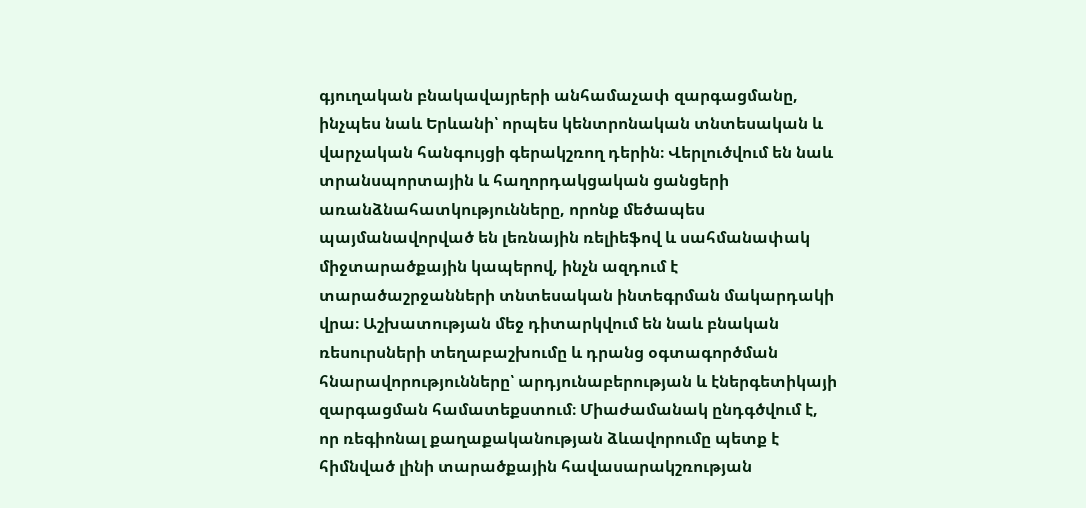գյուղական բնակավայրերի անհամաչափ զարգացմանը, ինչպես նաև Երևանի՝ որպես կենտրոնական տնտեսական և վարչական հանգույցի գերակշռող դերին։ Վերլուծվում են նաև տրանսպորտային և հաղորդակցական ցանցերի առանձնահատկությունները, որոնք մեծապես պայմանավորված են լեռնային ռելիեֆով և սահմանափակ միջտարածքային կապերով, ինչն ազդում է տարածաշրջանների տնտեսական ինտեգրման մակարդակի վրա։ Աշխատության մեջ դիտարկվում են նաև բնական ռեսուրսների տեղաբաշխումը և դրանց օգտագործման հնարավորությունները՝ արդյունաբերության և էներգետիկայի զարգացման համատեքստում։ Միաժամանակ ընդգծվում է, որ ռեգիոնալ քաղաքականության ձևավորումը պետք է հիմնված լինի տարածքային հավասարակշռության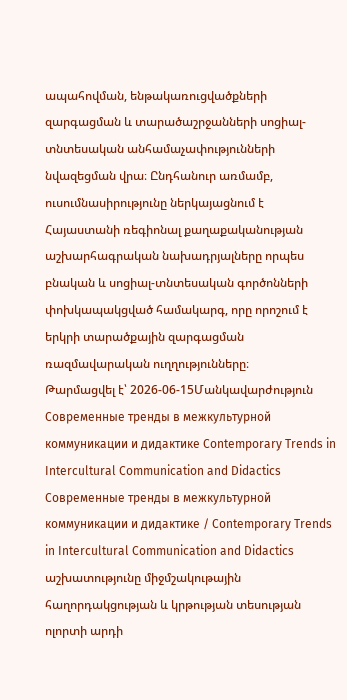ապահովման, ենթակառուցվածքների զարգացման և տարածաշրջանների սոցիալ-տնտեսական անհամաչափությունների նվազեցման վրա։ Ընդհանուր առմամբ, ուսումնասիրությունը ներկայացնում է Հայաստանի ռեգիոնալ քաղաքականության աշխարհագրական նախադրյալները որպես բնական և սոցիալ-տնտեսական գործոնների փոխկապակցված համակարգ, որը որոշում է երկրի տարածքային զարգացման ռազմավարական ուղղությունները։
Թարմացվել է՝ 2026-06-15Մանկավարժություն
Современные тренды в межкультурной коммуникации и дидактике Contemporary Trends in Intercultural Communication and Didactics
Современные тренды в межкультурной коммуникации и дидактике / Contemporary Trends in Intercultural Communication and Didactics աշխատությունը միջմշակութային հաղորդակցության և կրթության տեսության ոլորտի արդի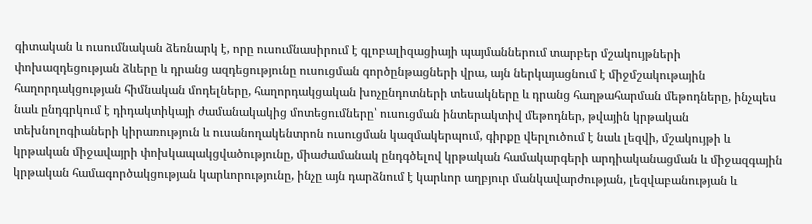գիտական և ուսումնական ձեռնարկ է, որը ուսումնասիրում է գլոբալիզացիայի պայմաններում տարբեր մշակույթների փոխազդեցության ձևերը և դրանց ազդեցությունը ուսուցման գործընթացների վրա, այն ներկայացնում է միջմշակութային հաղորդակցության հիմնական մոդելները, հաղորդակցական խոչընդոտների տեսակները և դրանց հաղթահարման մեթոդները, ինչպես նաև ընդգրկում է դիդակտիկայի ժամանակակից մոտեցումները՝ ուսուցման ինտերակտիվ մեթոդներ, թվային կրթական տեխնոլոգիաների կիրառություն և ուսանողակենտրոն ուսուցման կազմակերպում, գիրքը վերլուծում է նաև լեզվի, մշակույթի և կրթական միջավայրի փոխկապակցվածությունը, միաժամանակ ընդգծելով կրթական համակարգերի արդիականացման և միջազգային կրթական համագործակցության կարևորությունը, ինչը այն դարձնում է կարևոր աղբյուր մանկավարժության, լեզվաբանության և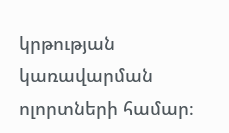կրթության կառավարման ոլորտների համար։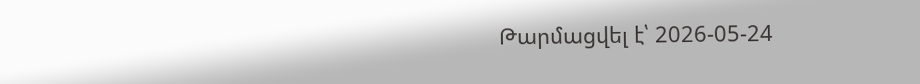Թարմացվել է՝ 2026-05-24